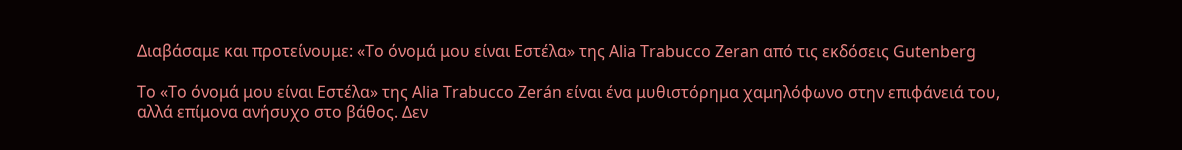Διαβάσαμε και προτείνουμε: «Το όνομά μου είναι Εστέλα» της Alia Trabucco Zeran από τις εκδόσεις Gutenberg

Το «Το όνομά μου είναι Εστέλα» της Alia Trabucco Zerán είναι ένα μυθιστόρημα χαμηλόφωνο στην επιφάνειά του, αλλά επίμονα ανήσυχο στο βάθος. Δεν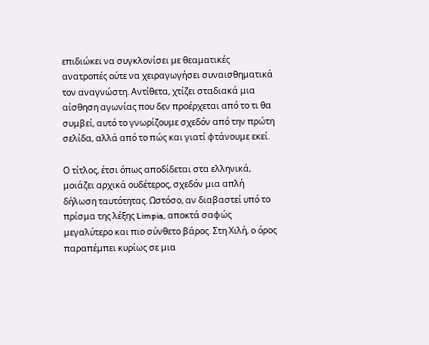επιδιώκει να συγκλονίσει με θεαματικές ανατροπές ούτε να χειραγωγήσει συναισθηματικά τον αναγνώστη. Αντίθετα, χτίζει σταδιακά μια αίσθηση αγωνίας που δεν προέρχεται από το τι θα συμβεί, αυτό το γνωρίζουμε σχεδόν από την πρώτη σελίδα, αλλά από το πώς και γιατί φτάνουμε εκεί.

Ο τίτλος, έτσι όπως αποδίδεται στα ελληνικά, μοιάζει αρχικά ουδέτερος, σχεδόν μια απλή δήλωση ταυτότητας. Ωστόσο, αν διαβαστεί υπό το πρίσμα της λέξης Limpia, αποκτά σαφώς μεγαλύτερο και πιο σύνθετο βάρος. Στη Χιλή, ο όρος παραπέμπει κυρίως σε μια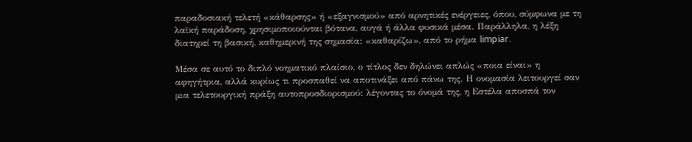παραδοσιακή τελετή «κάθαρσης» ή «εξαγνισμού» από αρνητικές ενέργειες, όπου, σύμφωνα με τη λαϊκή παράδοση, χρησιμοποιούνται βότανα, αυγά ή άλλα φυσικά μέσα. Παράλληλα, η λέξη διατηρεί τη βασική, καθημερινή της σημασία: «καθαρίζω», από το ρήμα limpiar.

Μέσα σε αυτό το διπλό νοηματικό πλαίσιο, ο τίτλος δεν δηλώνει απλώς «ποια είναι» η αφηγήτρια, αλλά κυρίως τι προσπαθεί να αποτινάξει από πάνω της. Η ονομασία λειτουργεί σαν μια τελετουργική πράξη αυτοπροσδιορισμού: λέγοντας το όνομά της, η Εστέλα αποσπά τον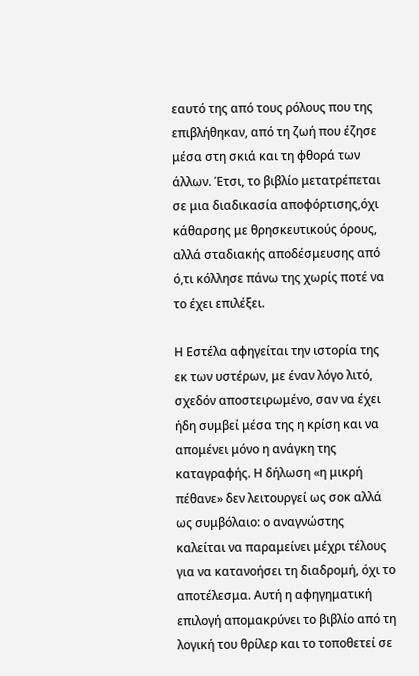εαυτό της από τους ρόλους που της επιβλήθηκαν, από τη ζωή που έζησε μέσα στη σκιά και τη φθορά των άλλων. Έτσι, το βιβλίο μετατρέπεται σε μια διαδικασία αποφόρτισης,όχι κάθαρσης με θρησκευτικούς όρους, αλλά σταδιακής αποδέσμευσης από ό,τι κόλλησε πάνω της χωρίς ποτέ να το έχει επιλέξει.

Η Εστέλα αφηγείται την ιστορία της εκ των υστέρων, με έναν λόγο λιτό, σχεδόν αποστειρωμένο, σαν να έχει ήδη συμβεί μέσα της η κρίση και να απομένει μόνο η ανάγκη της καταγραφής. Η δήλωση «η μικρή πέθανε» δεν λειτουργεί ως σοκ αλλά ως συμβόλαιο: ο αναγνώστης καλείται να παραμείνει μέχρι τέλους για να κατανοήσει τη διαδρομή, όχι το αποτέλεσμα. Αυτή η αφηγηματική επιλογή απομακρύνει το βιβλίο από τη λογική του θρίλερ και το τοποθετεί σε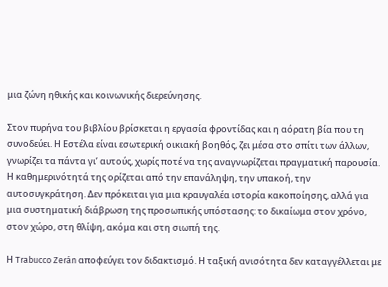μια ζώνη ηθικής και κοινωνικής διερεύνησης.

Στον πυρήνα του βιβλίου βρίσκεται η εργασία φροντίδας και η αόρατη βία που τη συνοδεύει. Η Εστέλα είναι εσωτερική οικιακή βοηθός, ζει μέσα στο σπίτι των άλλων, γνωρίζει τα πάντα γι’ αυτούς, χωρίς ποτέ να της αναγνωρίζεται πραγματική παρουσία. Η καθημερινότητά της ορίζεται από την επανάληψη, την υπακοή, την αυτοσυγκράτηση. Δεν πρόκειται για μια κραυγαλέα ιστορία κακοποίησης, αλλά για μια συστηματική διάβρωση της προσωπικής υπόστασης: το δικαίωμα στον χρόνο, στον χώρο, στη θλίψη, ακόμα και στη σιωπή της.

Η Trabucco Zerán αποφεύγει τον διδακτισμό. Η ταξική ανισότητα δεν καταγγέλλεται με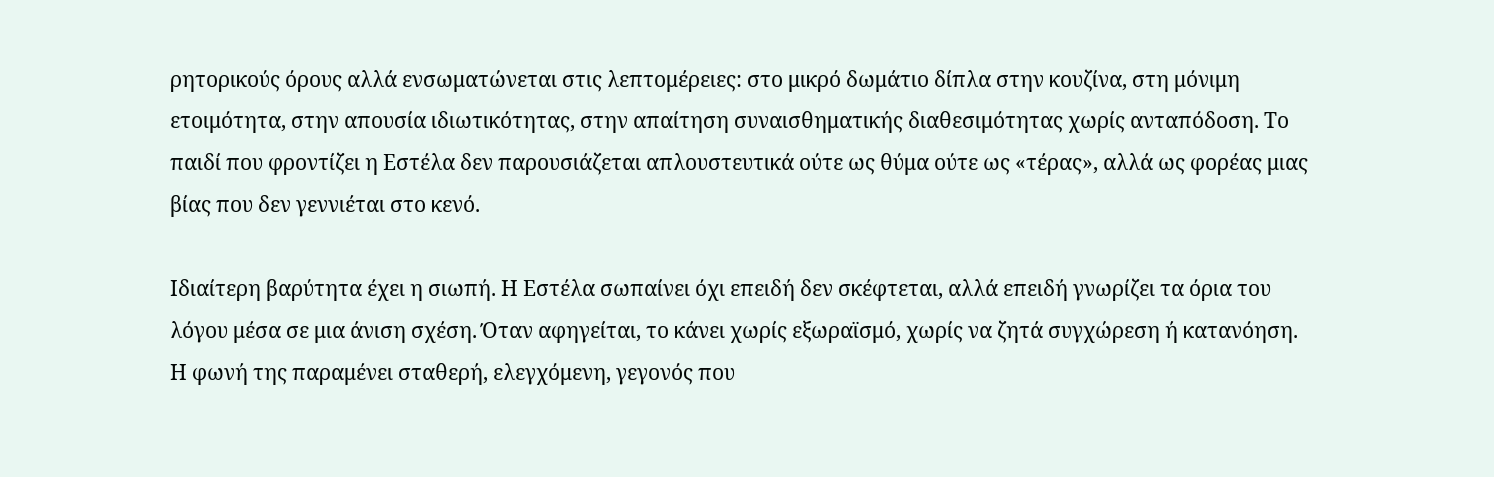ρητορικούς όρους αλλά ενσωματώνεται στις λεπτομέρειες: στο μικρό δωμάτιο δίπλα στην κουζίνα, στη μόνιμη ετοιμότητα, στην απουσία ιδιωτικότητας, στην απαίτηση συναισθηματικής διαθεσιμότητας χωρίς ανταπόδοση. Το παιδί που φροντίζει η Εστέλα δεν παρουσιάζεται απλουστευτικά ούτε ως θύμα ούτε ως «τέρας», αλλά ως φορέας μιας βίας που δεν γεννιέται στο κενό.

Ιδιαίτερη βαρύτητα έχει η σιωπή. Η Εστέλα σωπαίνει όχι επειδή δεν σκέφτεται, αλλά επειδή γνωρίζει τα όρια του λόγου μέσα σε μια άνιση σχέση. Όταν αφηγείται, το κάνει χωρίς εξωραϊσμό, χωρίς να ζητά συγχώρεση ή κατανόηση. Η φωνή της παραμένει σταθερή, ελεγχόμενη, γεγονός που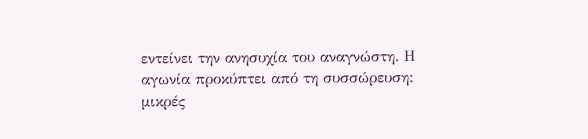εντείνει την ανησυχία του αναγνώστη. Η αγωνία προκύπτει από τη συσσώρευση: μικρές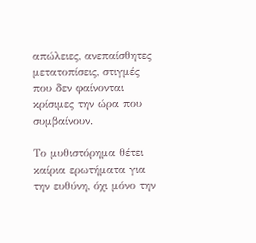απώλειες, ανεπαίσθητες μετατοπίσεις, στιγμές που δεν φαίνονται κρίσιμες την ώρα που συμβαίνουν.

Το μυθιστόρημα θέτει καίρια ερωτήματα για την ευθύνη, όχι μόνο την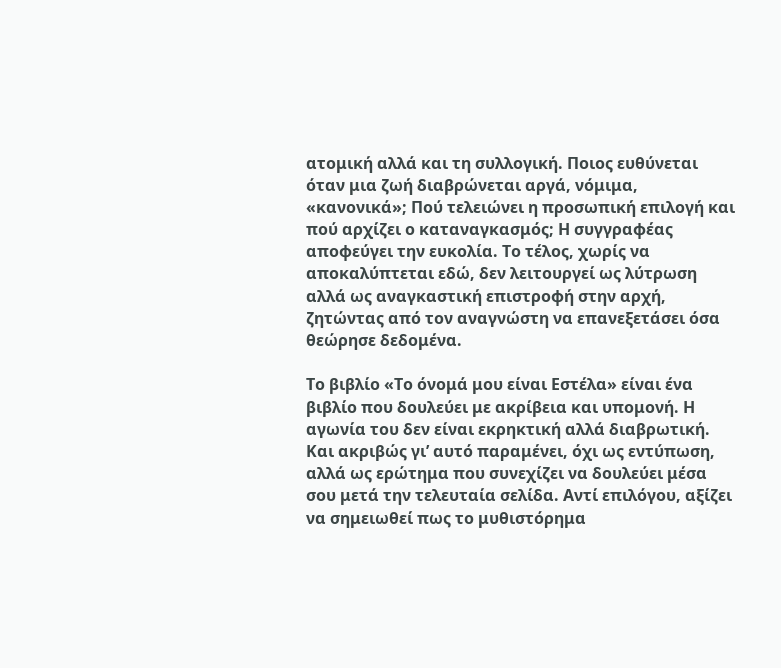ατομική αλλά και τη συλλογική. Ποιος ευθύνεται όταν μια ζωή διαβρώνεται αργά, νόμιμα, «κανονικά»; Πού τελειώνει η προσωπική επιλογή και πού αρχίζει ο καταναγκασμός; Η συγγραφέας αποφεύγει την ευκολία. Το τέλος, χωρίς να αποκαλύπτεται εδώ, δεν λειτουργεί ως λύτρωση αλλά ως αναγκαστική επιστροφή στην αρχή, ζητώντας από τον αναγνώστη να επανεξετάσει όσα θεώρησε δεδομένα.

Το βιβλίο «Το όνομά μου είναι Εστέλα» είναι ένα βιβλίο που δουλεύει με ακρίβεια και υπομονή. Η αγωνία του δεν είναι εκρηκτική αλλά διαβρωτική. Και ακριβώς γι’ αυτό παραμένει, όχι ως εντύπωση, αλλά ως ερώτημα που συνεχίζει να δουλεύει μέσα σου μετά την τελευταία σελίδα. Αντί επιλόγου, αξίζει να σημειωθεί πως το μυθιστόρημα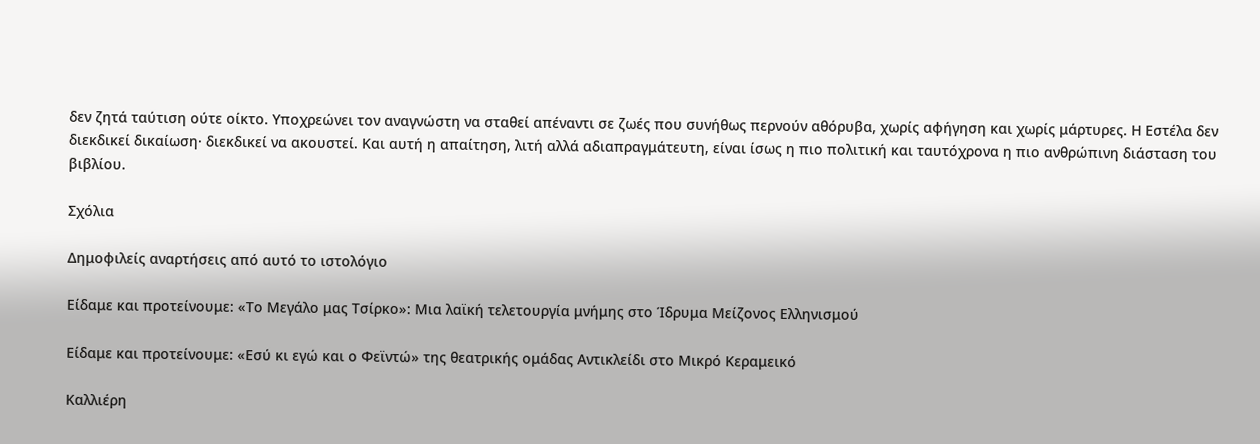δεν ζητά ταύτιση ούτε οίκτο. Υποχρεώνει τον αναγνώστη να σταθεί απέναντι σε ζωές που συνήθως περνούν αθόρυβα, χωρίς αφήγηση και χωρίς μάρτυρες. Η Εστέλα δεν διεκδικεί δικαίωση· διεκδικεί να ακουστεί. Και αυτή η απαίτηση, λιτή αλλά αδιαπραγμάτευτη, είναι ίσως η πιο πολιτική και ταυτόχρονα η πιο ανθρώπινη διάσταση του βιβλίου.

Σχόλια

Δημοφιλείς αναρτήσεις από αυτό το ιστολόγιο

Είδαμε και προτείνουμε: «Το Μεγάλο μας Τσίρκο»: Μια λαϊκή τελετουργία μνήμης στο Ίδρυμα Μείζονος Ελληνισμού

Είδαμε και προτείνουμε: «Εσύ κι εγώ και ο Φεϊντώ» της θεατρικής ομάδας Αντικλείδι στο Μικρό Κεραμεικό

Καλλιέρη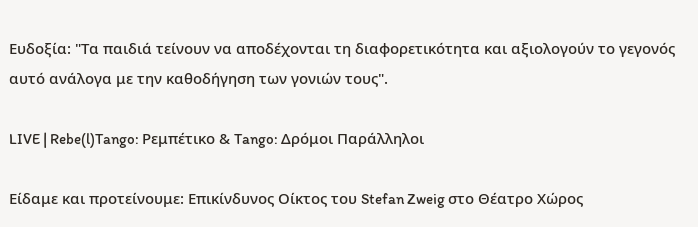Ευδοξία: "Τα παιδιά τείνουν να αποδέχονται τη διαφορετικότητα και αξιολογούν το γεγονός αυτό ανάλογα με την καθοδήγηση των γονιών τους".

LIVE | Rebe(l)Tango: Ρεμπέτικο & Tango: Δρόμοι Παράλληλοι

Είδαμε και προτείνουμε: Επικίνδυνος Οίκτος του Stefan Zweig στο Θέατρο Χώρος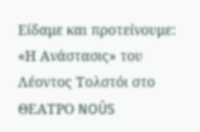Είδαμε και προτείνουμε: «Η Ανάστασις» του Λέοντος Τολστόι στο ΘΕΑΤΡΟ NOŪS